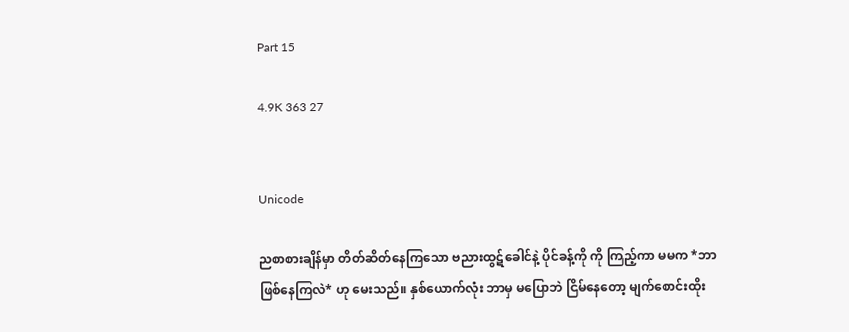Part 15

4.9K 363 27


Unicode

ညစာစားချိန်မှာ တိတ်ဆိတ်နေကြသော ဗညားထွဋ်ခေါင်နဲ့ ပိုင်ခန့်ကို ကို ကြည့်ကာ မမက *ဘာဖြစ်နေကြလဲ* ဟု မေးသည်။ နှစ်ယောက်လုံး ဘာမှ မပြောဘဲ ငြိမ်နေတော့ မျက်စောင်းထိုး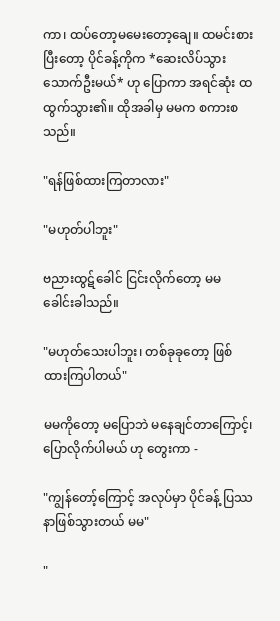ကာ၊ ထပ်တော့မမေးတော့ချေ။ ထမင်းစားပြီးတော့ ပိုင်ခန့်ကိုက *ဆေးလိပ်သွားသောက်ဦးမယ်* ဟု ပြောကာ အရင်ဆုံး ထထွက်သွား၏။ ထိုအခါမှ မမက စကားစသည်။

"ရန်ဖြစ်ထားကြတာလား"

"မဟုတ်ပါဘူး"

ဗညားထွဋ်ခေါင် ငြင်းလိုက်တော့ မမ ခေါင်းခါသည်။

"မဟုတ်သေးပါဘူး၊ တစ်ခုခုတော့ ဖြစ်ထားကြပါတယ်"

မမကိုတော့ မပြောဘဲ မနေချင်တာကြောင့်၊ ပြောလိုက်ပါမယ် ဟု တွေးကာ -

"ကျွန်တော့်ကြောင့် အလုပ်မှာ ပိုင်ခန့် ပြဿနာဖြစ်သွားတယ် မမ"

"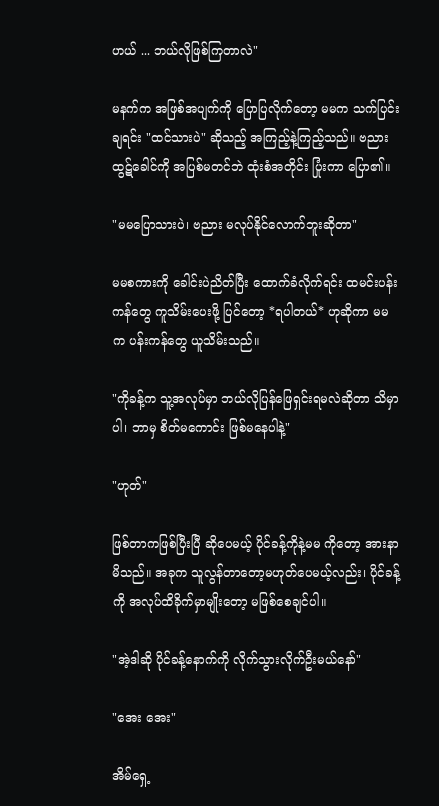ဟယ် ... ဘယ်လိုဖြစ်ကြတာလဲ"

မနက်က အဖြစ်အပျက်ကို ပြောပြလိုက်တော့ မမက သက်ပြင်းချရင်း "ထင်သားပဲ" ဆိုသည့် အကြည့်နဲ့ကြည့်သည်။ ဗညားထွဋ်ခေါင်ကို အပြစ်မတင်ဘဲ ထုံးစံအတိုင်း ပြုံးကာ ပြော၏။

"မမပြောသားပဲ၊ ဗညား မလုပ်နိုင်လောက်ဘူးဆိုတာ"

မမစကားကို ခေါင်းပဲညိတ်ပြီး ထောက်ခံလိုက်ရင်း ထမင်းပန်းကန်တွေ ကူသိမ်းပေးဖို့ ပြင်တော့ *ရပါတယ်* ဟုဆိုကာ မမက ပန်းကန်တွေ ယူသိမ်းသည်။

"ကိုခန့်က သူ့အလုပ်မှာ ဘယ်လိုပြန်ဖြေရှင်းရမလဲဆိုတာ သိမှာပါ၊ ဘာမှ စိတ်မကောင်း ဖြစ်မနေပါနဲ့"

"ဟုတ်"

ဖြစ်တာကဖြစ်ပြီးပြီ ဆိုပေမယ့် ပိုင်ခန့်ကိုနဲ့မမ ကိုတော့ အားနာမိသည်။ အခုက သူလွန်တာတော့မဟုတ်ပေမယ့်လည်း၊ ပိုင်ခန့်ကို အလုပ်ထိခိုက်မှာမျိုးတော့ မဖြစ်စေချင်ပါ။

"အဲ့ဒါဆို ပိုင်ခန့်နောက်ကို ‌လိုက်သွားလိုက်ဦးမယ်နော်"

"အေး အေး"

အိမ်ရှေ့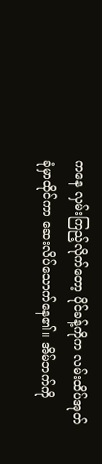ကနေ လှမ်းကြည့်လိုက်တော့ ပိုင်ခန့်ကိုက လမ်းထိပ်အုတ်ခုံမှာထိုင်ကာ ဆေးလိပ်သောက်နေ၏။ အိမ်ဘက်ကို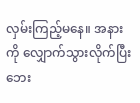လှမ်းကြည့်မနေ။ အနားကို လျှောက်သွားလိုက်ပြီး ဘေး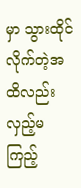မှာ သွားထိုင်လိုက်တဲ့အထိလည်း လှည့်မကြည့်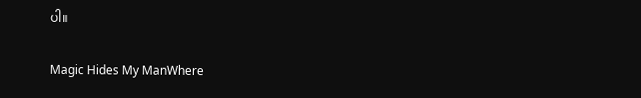ပါ။

Magic Hides My ManWhere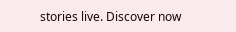stories live. Discover now